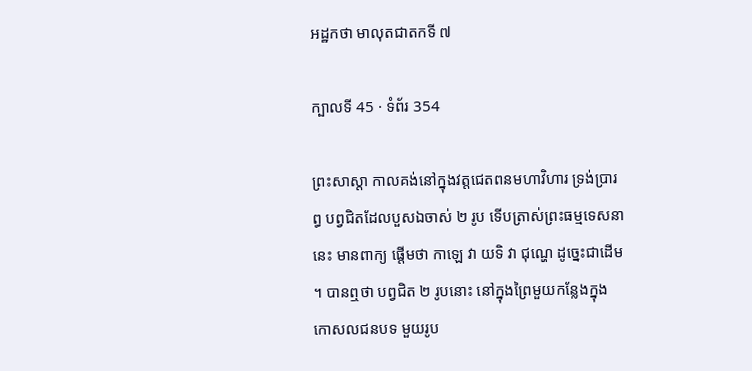អដ្ឋកថា មាលុតជាតកទី ៧

ក្បាលទី 45 · ទំព័រ 354

ព្រះសាស្តា កាលគង់នៅក្នុងវត្តជេតពនមហាវិហារ ទ្រង់ប្រារព្ធ បព្វជិតដែលបួសឯចាស់ ២ រូប ទើបត្រាស់ព្រះធម្មទេសនានេះ មានពាក្យ ផ្តើមថា កាឡេ វា យទិ វា ជុណ្ហេ ដូច្នេះជាដើម ។ បានឮថា បព្វជិត ២ រូបនោះ នៅក្នុងព្រៃមួយកន្លែងក្នុងកោសលជនបទ មួយរូប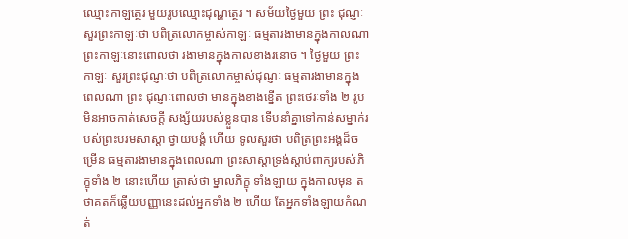ឈ្មោះកាឡត្ថេរ មួយរូបឈ្មោះជុណ្ហត្ថេរ ។ សម័យថ្ងៃមួយ ព្រះ ជុណ្ញៈសួរព្រះកាឡៈថា បពិត្រលោកម្ចាស់កាឡៈ ធម្មតារងាមានក្នុងកាលណា ព្រះកាឡៈនោះពោលថា រងាមានក្នុងកាលខាងរនោច ។ ថ្ងៃមួយ ព្រះកាឡៈ សួរព្រះជុណ្ញៈថា បពិត្រលោកម្ចាស់ជុណ្ញៈ ធម្មតារងាមានក្នុងពេលណា ព្រះ ជុណ្ញៈពោលថា មានក្នុងខាងខ្នើត ព្រះថេរៈទាំង ២ រូប មិនអាចកាត់សេចក្តី សង្ស័យរបស់ខ្លួនបាន ទើបនាំគ្នាទៅកាន់សម្នាក់របស់ព្រះបរមសាស្តា ថ្វាយបង្គំ ហើយ ទូលសួរថា បពិត្រព្រះអង្គដ៏ចម្រើន ធម្មតារងាមានក្នុងពេលណា ព្រះសាស្តាទ្រង់ស្តាប់ពាក្យរបស់ភិក្ខុទាំង ២ នោះហើយ ត្រាស់ថា ម្នាលភិក្ខុ ទាំងឡាយ ក្នុងកាលមុន តថាគតក៏ឆ្លើយបញ្ញានេះដល់អ្នកទាំង ២ ហើយ តែអ្នកទាំងឡាយកំណត់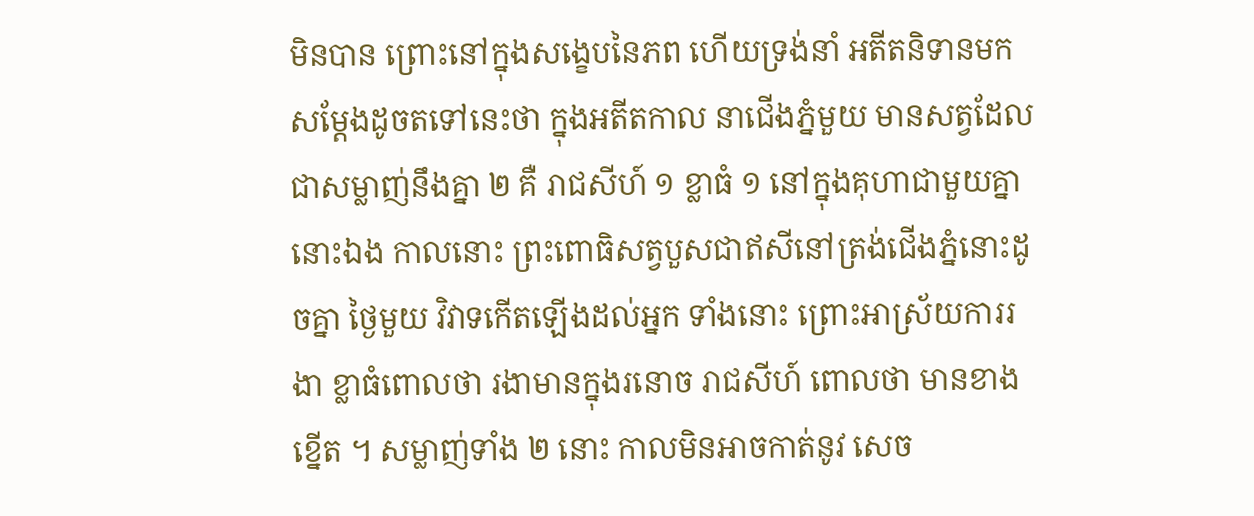មិនបាន ព្រោះនៅក្នុងសង្ខេបនៃភព ហើយទ្រង់នាំ អតីតនិទានមកសម្តែងដូចតទៅនេះថា ក្នុងអតីតកាល នាជើងភ្នំមួយ មានសត្វដែលជាសម្លាញ់នឹងគ្នា ២ គឺ រាជសីហ៍ ១ ខ្លាធំ ១ នៅក្នុងគុហាជាមួយគ្នានោះឯង កាលនោះ ព្រះពោធិសត្វបួសជាឥសីនៅត្រង់ជើងភ្នំនោះដូចគ្នា ថ្ងៃមួយ វិវាទកើតឡើងដល់អ្នក ទាំងនោះ ព្រោះអាស្រ័យការរងា ខ្លាធំពោលថា រងាមានក្នុងរនោច រាជសីហ៍ ពោលថា មានខាងខ្នើត ។ សម្លាញ់ទាំង ២ នោះ កាលមិនអាចកាត់នូវ សេច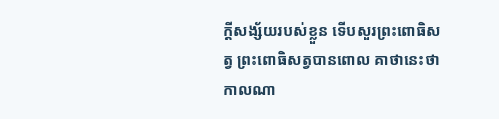ក្តីសង្ស័យរបស់ខ្លួន ទើបសួរព្រះពោធិសត្វ ព្រះពោធិសត្វបានពោល គាថានេះថា កាលណា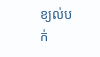ខ្យល់បក់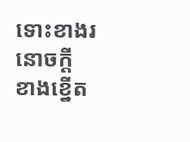ទោះខាងរនោចក្តី ខាងខ្នើត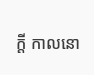ក្តី កាលនោ